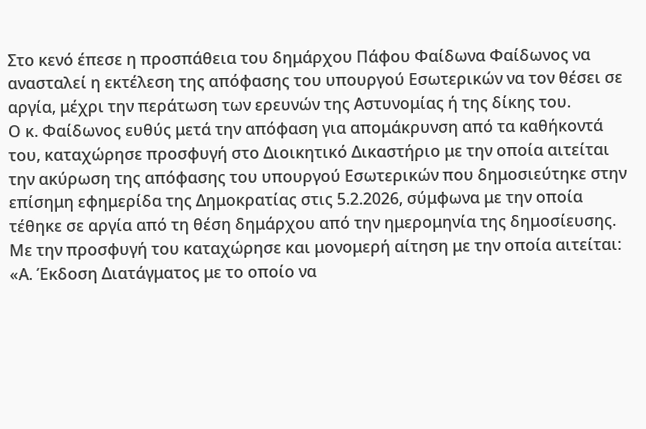Στο κενό έπεσε η προσπάθεια του δημάρχου Πάφου Φαίδωνα Φαίδωνος να ανασταλεί η εκτέλεση της απόφασης του υπουργού Εσωτερικών να τον θέσει σε αργία, μέχρι την περάτωση των ερευνών της Αστυνομίας ή της δίκης του.
Ο κ. Φαίδωνος ευθύς μετά την απόφαση για απομάκρυνση από τα καθήκοντά του, καταχώρησε προσφυγή στο Διοικητικό Δικαστήριο με την οποία αιτείται την ακύρωση της απόφασης του υπουργού Εσωτερικών που δημοσιεύτηκε στην επίσημη εφημερίδα της Δημοκρατίας στις 5.2.2026, σύμφωνα με την οποία τέθηκε σε αργία από τη θέση δημάρχου από την ημερομηνία της δημοσίευσης.
Με την προσφυγή του καταχώρησε και μονομερή αίτηση με την οποία αιτείται:
«Α. Έκδοση Διατάγματος με το οποίο να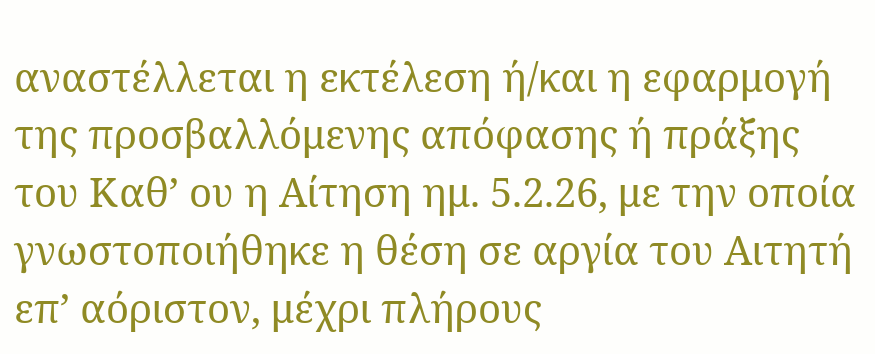αναστέλλεται η εκτέλεση ή/και η εφαρμογή της προσβαλλόμενης απόφασης ή πράξης του Καθ’ ου η Αίτηση ημ. 5.2.26, με την οποία γνωστοποιήθηκε η θέση σε αργία του Αιτητή επ’ αόριστον, μέχρι πλήρους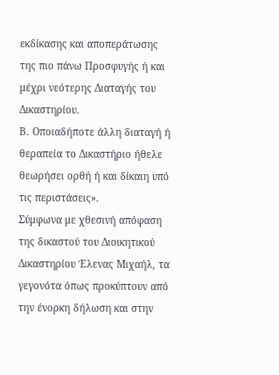εκδίκασης και αποπεράτωσης της πιο πάνω Προσφυγής ή και μέχρι νεότερης Διαταγής του Δικαστηρίου.
Β. Οποιαδήποτε άλλη διαταγή ή θεραπεία το Δικαστήριο ήθελε θεωρήσει ορθή ή και δίκαιη υπό τις περιστάσεις».
Σύμφωνα με χθεσινή απόφαση της δικαστού του Διοικητικού Δικαστηρίου Έλενας Μιχαήλ, τα γεγονότα όπως προκύπτουν από την ένορκη δήλωση και στην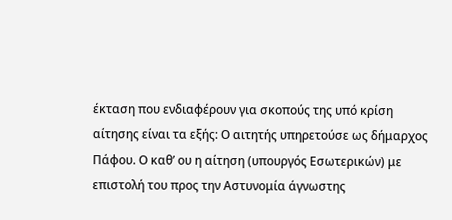έκταση που ενδιαφέρουν για σκοπούς της υπό κρίση αίτησης είναι τα εξής: Ο αιτητής υπηρετούσε ως δήμαρχος Πάφου. Ο καθ’ ου η αίτηση (υπουργός Εσωτερικών) με επιστολή του προς την Αστυνομία άγνωστης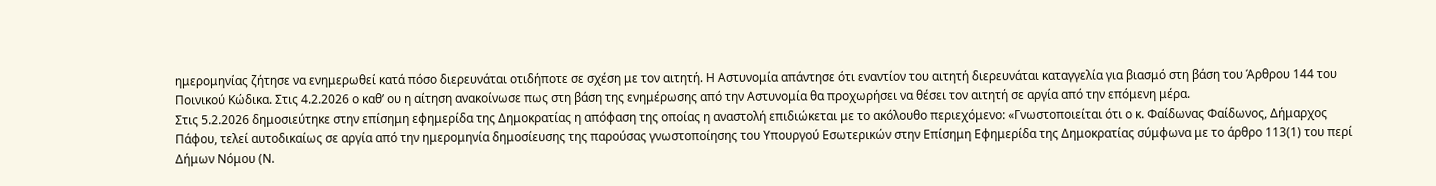ημερομηνίας ζήτησε να ενημερωθεί κατά πόσο διερευνάται οτιδήποτε σε σχέση με τον αιτητή. Η Αστυνομία απάντησε ότι εναντίον του αιτητή διερευνάται καταγγελία για βιασμό στη βάση του Άρθρου 144 του Ποινικού Κώδικα. Στις 4.2.2026 ο καθ’ ου η αίτηση ανακοίνωσε πως στη βάση της ενημέρωσης από την Αστυνομία θα προχωρήσει να θέσει τον αιτητή σε αργία από την επόμενη μέρα.
Στις 5.2.2026 δημοσιεύτηκε στην επίσημη εφημερίδα της Δημοκρατίας η απόφαση της οποίας η αναστολή επιδιώκεται με το ακόλουθο περιεχόμενο: «Γνωστοποιείται ότι ο κ. Φαίδωνας Φαίδωνος, Δήμαρχος Πάφου, τελεί αυτοδικαίως σε αργία από την ημερομηνία δημοσίευσης της παρούσας γνωστοποίησης του Υπουργού Εσωτερικών στην Επίσημη Εφημερίδα της Δημοκρατίας σύμφωνα με το άρθρο 113(1) του περί Δήμων Νόμου (Ν.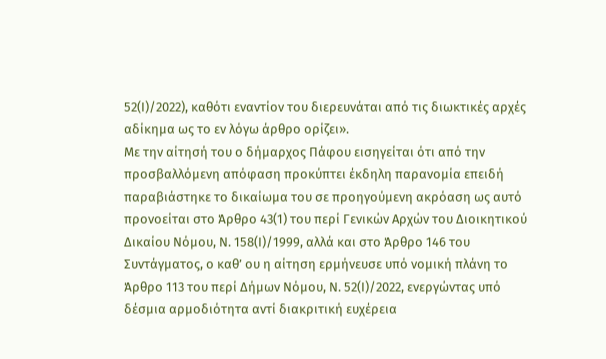52(Ι)/2022), καθότι εναντίον του διερευνάται από τις διωκτικές αρχές αδίκημα ως το εν λόγω άρθρο ορίζει».
Με την αίτησή του ο δήμαρχος Πάφου εισηγείται ότι από την προσβαλλόμενη απόφαση προκύπτει έκδηλη παρανομία επειδή παραβιάστηκε το δικαίωμα του σε προηγούμενη ακρόαση ως αυτό προνοείται στο Άρθρο 43(1) του περί Γενικών Αρχών του Διοικητικού Δικαίου Νόμου, Ν. 158(Ι)/1999, αλλά και στο Άρθρο 146 του Συντάγματος, ο καθ’ ου η αίτηση ερμήνευσε υπό νομική πλάνη το Άρθρο 113 του περί Δήμων Νόμου, Ν. 52(Ι)/2022, ενεργώντας υπό δέσμια αρμοδιότητα αντί διακριτική ευχέρεια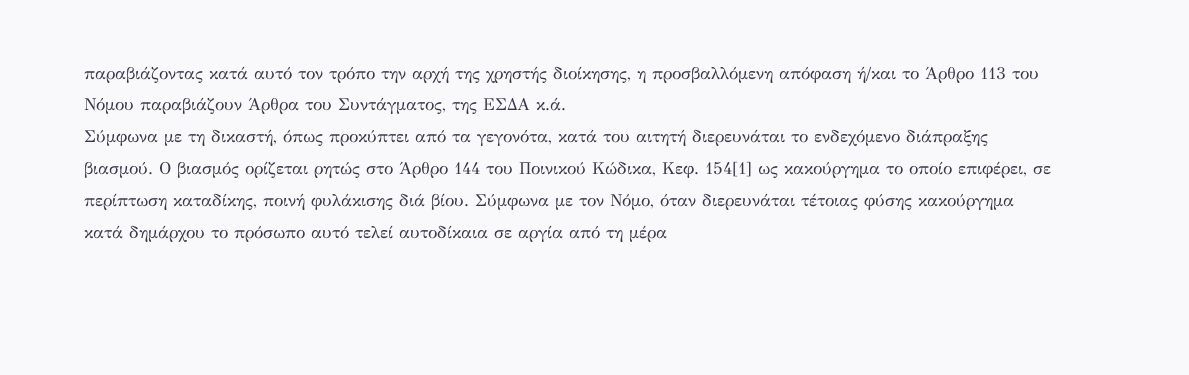παραβιάζοντας κατά αυτό τον τρόπο την αρχή της χρηστής διοίκησης, η προσβαλλόμενη απόφαση ή/και το Άρθρο 113 του Νόμου παραβιάζουν Άρθρα του Συντάγματος, της ΕΣΔΑ κ.ά.
Σύμφωνα με τη δικαστή, όπως προκύπτει από τα γεγονότα, κατά του αιτητή διερευνάται το ενδεχόμενο διάπραξης βιασμού. Ο βιασμός ορίζεται ρητώς στο Άρθρο 144 του Ποινικού Κώδικα, Κεφ. 154[1] ως κακούργημα το οποίο επιφέρει, σε περίπτωση καταδίκης, ποινή φυλάκισης διά βίου. Σύμφωνα με τον Νόμο, όταν διερευνάται τέτοιας φύσης κακούργημα κατά δημάρχου το πρόσωπο αυτό τελεί αυτοδίκαια σε αργία από τη μέρα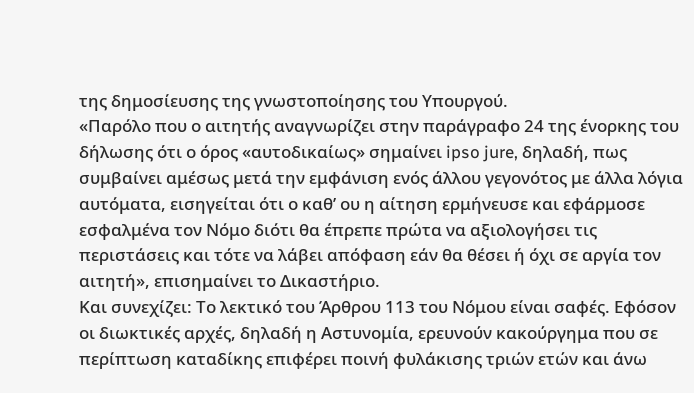της δημοσίευσης της γνωστοποίησης του Υπουργού.
«Παρόλο που ο αιτητής αναγνωρίζει στην παράγραφο 24 της ένορκης του δήλωσης ότι ο όρος «αυτοδικαίως» σημαίνει ipso jure, δηλαδή, πως συμβαίνει αμέσως μετά την εμφάνιση ενός άλλου γεγονότος με άλλα λόγια αυτόματα, εισηγείται ότι ο καθ’ ου η αίτηση ερμήνευσε και εφάρμοσε εσφαλμένα τον Νόμο διότι θα έπρεπε πρώτα να αξιολογήσει τις περιστάσεις και τότε να λάβει απόφαση εάν θα θέσει ή όχι σε αργία τον αιτητή», επισημαίνει το Δικαστήριο.
Και συνεχίζει: Το λεκτικό του Άρθρου 113 του Νόμου είναι σαφές. Εφόσον οι διωκτικές αρχές, δηλαδή η Αστυνομία, ερευνούν κακούργημα που σε περίπτωση καταδίκης επιφέρει ποινή φυλάκισης τριών ετών και άνω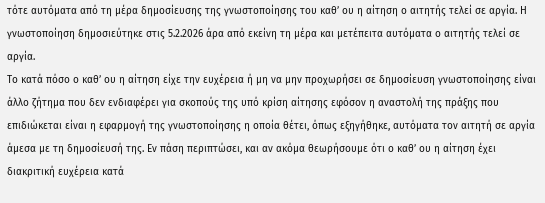τότε αυτόματα από τη μέρα δημοσίευσης της γνωστοποίησης του καθ’ ου η αίτηση ο αιτητής τελεί σε αργία. Η γνωστοποίηση δημοσιεύτηκε στις 5.2.2026 άρα από εκείνη τη μέρα και μετέπειτα αυτόματα ο αιτητής τελεί σε αργία.
Το κατά πόσο ο καθ’ ου η αίτηση είχε την ευχέρεια ή μη να μην προχωρήσει σε δημοσίευση γνωστοποίησης είναι άλλο ζήτημα που δεν ενδιαφέρει για σκοπούς της υπό κρίση αίτησης εφόσον η αναστολή της πράξης που επιδιώκεται είναι η εφαρμογή της γνωστοποίησης η οποία θέτει, όπως εξηγήθηκε, αυτόματα τον αιτητή σε αργία άμεσα με τη δημοσίευσή της. Εν πάση περιπτώσει, και αν ακόμα θεωρήσουμε ότι ο καθ’ ου η αίτηση έχει διακριτική ευχέρεια κατά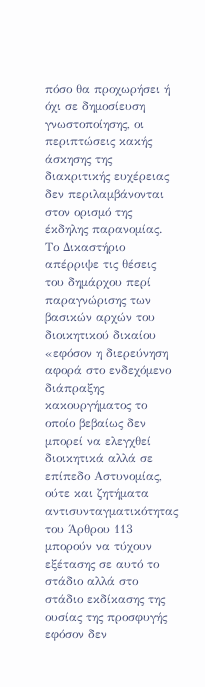πόσο θα προχωρήσει ή όχι σε δημοσίευση γνωστοποίησης, οι περιπτώσεις κακής άσκησης της διακριτικής ευχέρειας δεν περιλαμβάνονται στον ορισμό της έκδηλης παρανομίας.
Το Δικαστήριο απέρριψε τις θέσεις του δημάρχου περί παραγνώρισης των βασικών αρχών του διοικητικού δικαίου «εφόσον η διερεύνηση αφορά στο ενδεχόμενο διάπραξης κακουργήματος το οποίο βεβαίως δεν μπορεί να ελεγχθεί διοικητικά αλλά σε επίπεδο Αστυνομίας, ούτε και ζητήματα αντισυνταγματικότητας του Άρθρου 113 μπορούν να τύχουν εξέτασης σε αυτό το στάδιο αλλά στο στάδιο εκδίκασης της ουσίας της προσφυγής εφόσον δεν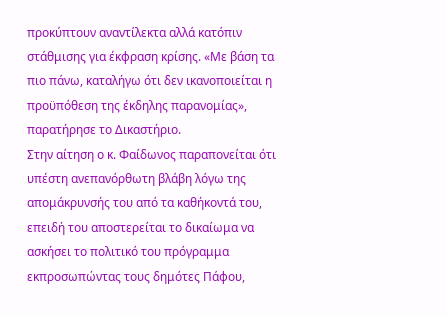προκύπτουν αναντίλεκτα αλλά κατόπιν στάθμισης για έκφραση κρίσης. «Με βάση τα πιο πάνω, καταλήγω ότι δεν ικανοποιείται η προϋπόθεση της έκδηλης παρανομίας», παρατήρησε το Δικαστήριο.
Στην αίτηση ο κ. Φαίδωνος παραπονείται ότι υπέστη ανεπανόρθωτη βλάβη λόγω της απομάκρυνσής του από τα καθήκοντά του, επειδή του αποστερείται το δικαίωμα να ασκήσει το πολιτικό του πρόγραμμα εκπροσωπώντας τους δημότες Πάφου,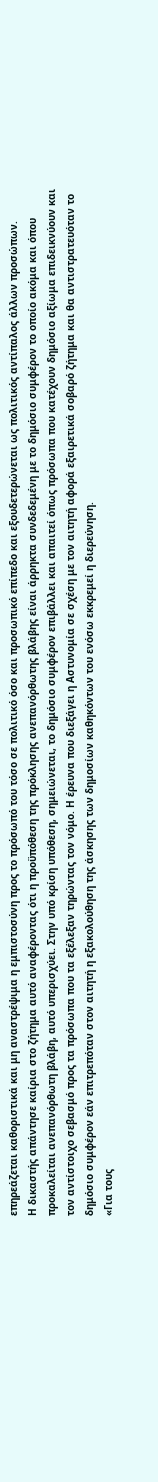επηρεάζεται καθοριστικά και μη αναστρέψιμα η εμπιστοσύνη προς το πρόσωπό του τόσο σε πολιτικό όσο και προσωπικό επίπεδο και εξουδετερώνεται ως πολιτικός αντίπαλος άλλων προσώπων.
Η δικαστής απάντησε καίρια στο ζήτημα αυτό αναφέροντας ότι η προϋπόθεση της πρόκλησης ανεπανόρθωτης βλάβης είναι άρρηκτα συνδεδεμένη με το δημόσιο συμφέρον το οποίο ακόμα και όπου προκαλείται ανεπανόρθωτη βλάβη, αυτό υπερισχύει. Στην υπό κρίση υπόθεση, σημειώνεται, το δημόσιο συμφέρον επιβάλλει και απαιτεί όπως πρόσωπα που κατέχουν δημόσιο αξίωμα επιδεικνύουν και τον αντίστοιχο σεβασμό προς τα πρόσωπα που τα εξέλεξαν τηρώντας τον νόμο. Η έρευνα που διεξάγει η Αστυνομία σε σχέση με τον αιτητή αφορά εξαιρετικά σοβαρό ζήτημα και θα αντιστρατευόταν το δημόσιο συμφέρον εάν επιτρεπόταν στον αιτητή η εξακολούθηση της άσκησης των δημοσίων καθηκόντων του ενόσω εκκρεμεί η διερεύνηση.
«Για τους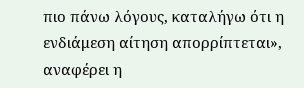πιο πάνω λόγους, καταλήγω ότι η ενδιάμεση αίτηση απορρίπτεται», αναφέρει η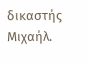δικαστής Μιχαήλ.